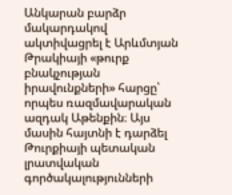Անկարան բարձր մակարդակով ակտիվացրել է Արևմտյան Թրակիայի «թուրք բնակչության իրավունքների» հարցը՝ որպես ռազմավարական ազդակ Աթենքին։ Այս մասին հայտնի է դարձել Թուրքիայի պետական լրատվական գործակալությունների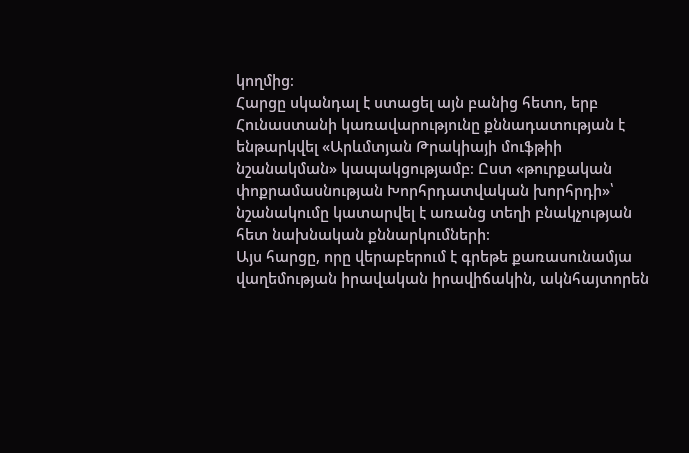կողմից։
Հարցը սկանդալ է ստացել այն բանից հետո, երբ Հունաստանի կառավարությունը քննադատության է ենթարկվել «Արևմտյան Թրակիայի մուֆթիի նշանակման» կապակցությամբ։ Ըստ «թուրքական փոքրամասնության Խորհրդատվական խորհրդի»՝ նշանակումը կատարվել է առանց տեղի բնակչության հետ նախնական քննարկումների։
Այս հարցը, որը վերաբերում է գրեթե քառասունամյա վաղեմության իրավական իրավիճակին, ակնհայտորեն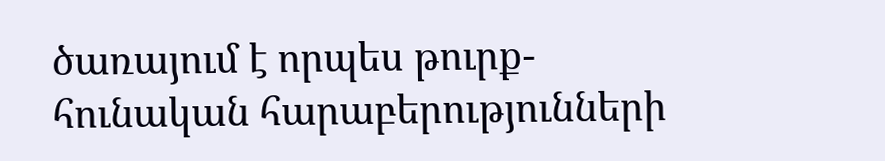ծառայում է որպես թուրք-հունական հարաբերությունների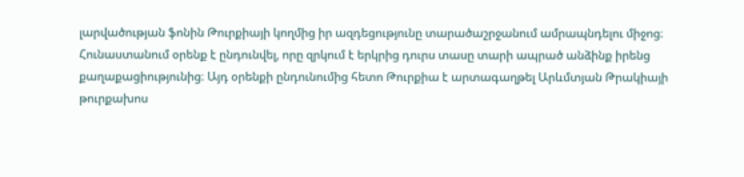լարվածության ֆոնին Թուրքիայի կողմից իր ազդեցությունը տարածաշրջանում ամրապնդելու միջոց։
Հունաստանում օրենք է ընդունվել, որը զրկում է երկրից դուրս տասը տարի ապրած անձինք իրենց քաղաքացիությունից։ Այդ օրենքի ընդունումից հետո Թուրքիա է արտագաղթել Արևմտյան Թրակիայի թուրքախոս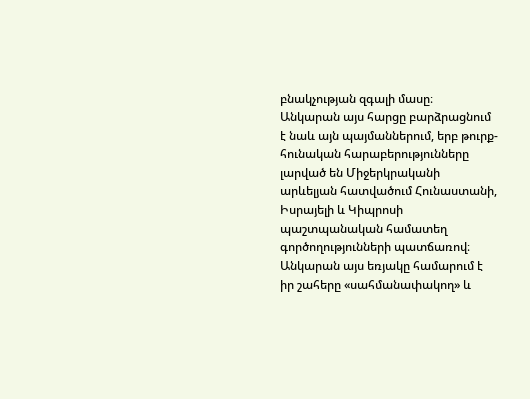բնակչության զգալի մասը։
Անկարան այս հարցը բարձրացնում է նաև այն պայմաններում, երբ թուրք-հունական հարաբերությունները լարված են Միջերկրականի արևելյան հատվածում Հունաստանի, Իսրայելի և Կիպրոսի պաշտպանական համատեղ գործողությունների պատճառով։ Անկարան այս եռյակը համարում է իր շահերը «սահմանափակող» և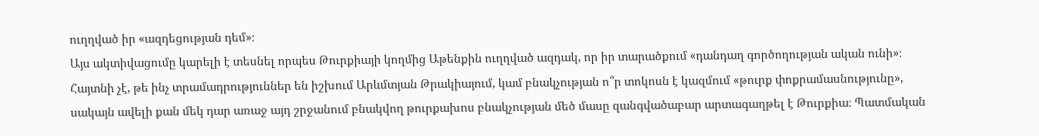ուղղված իր «ազդեցության դեմ»։
Այս ակտիվացումը կարելի է տեսնել որպես Թուրքիայի կողմից Աթենքին ուղղված ազդակ, որ իր տարածքում «դանդաղ գործողության ական ունի»։
Հայտնի չէ, թե ինչ տրամադրություններ են իշխում Արևմտյան Թրակիայում, կամ բնակչության ո՞ր տոկոսն է կազմում «թուրք փոքրամասնությունը», սակայն ավելի քան մեկ դար առաջ այդ շրջանում բնակվող թուրքախոս բնակչության մեծ մասը զանգվածաբար արտագաղթել է Թուրքիա։ Պատմական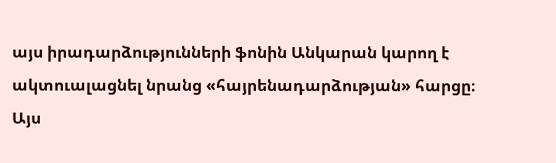այս իրադարձությունների ֆոնին Անկարան կարող է ակտուալացնել նրանց «հայրենադարձության» հարցը։
Այս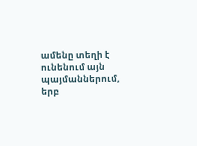ամենը տեղի է ունենում այն պայմաններում, երբ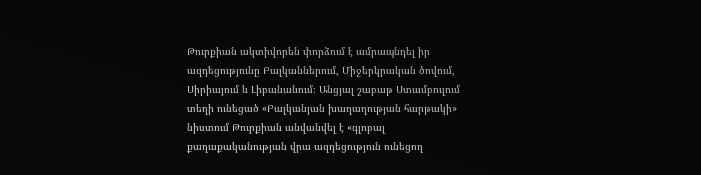Թուրքիան ակտիվորեն փորձում է ամրապնդել իր ազդեցությունը Բալկաններում, Միջերկրական ծովում, Սիրիայում և Լիբանանում։ Անցյալ շաբաթ Ստամբուլում տեղի ունեցած «Բալկանյան խաղաղության հարթակի» նիստում Թուրքիան անվանվել է «գլոբալ քաղաքականության վրա ազդեցություն ունեցող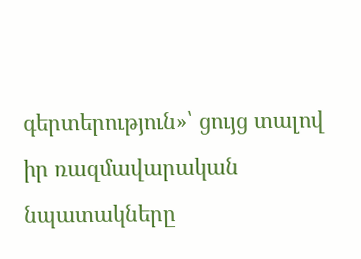գերտերություն»՝ ցույց տալով իր ռազմավարական նպատակները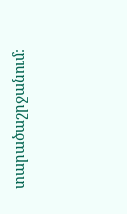տարածաշրջանում։